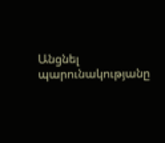Անցնել պարունակությանը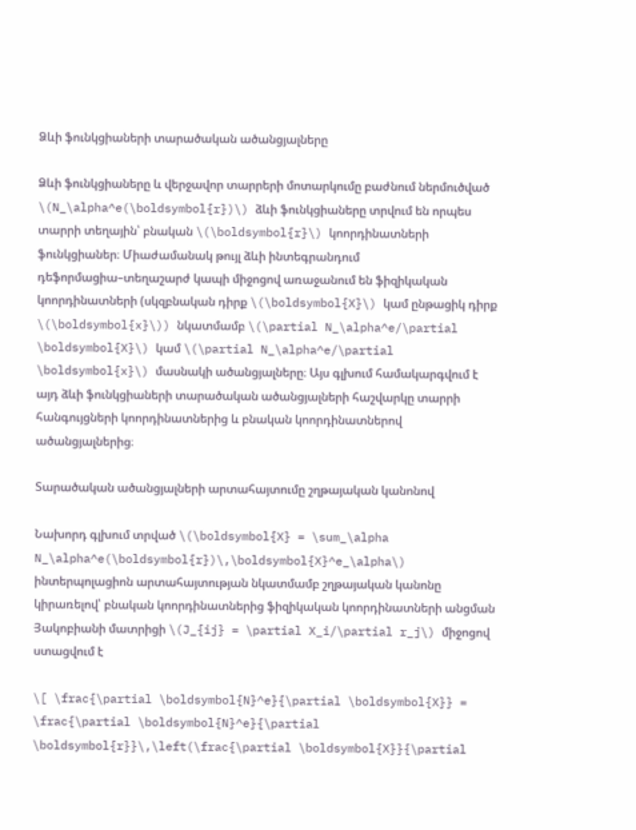Ձևի ֆունկցիաների տարածական ածանցյալները

Ձևի ֆունկցիաները և վերջավոր տարրերի մոտարկումը բաժնում ներմուծված \(N_\alpha^e(\boldsymbol{r})\) ձևի ֆունկցիաները տրվում են որպես տարրի տեղային՝ բնական \(\boldsymbol{r}\) կոորդինատների ֆունկցիաներ։ Միաժամանակ թույլ ձևի ինտեգրանդում դեֆորմացիա–տեղաշարժ կապի միջոցով առաջանում են ֆիզիկական կոորդինատների (սկզբնական դիրք \(\boldsymbol{X}\) կամ ընթացիկ դիրք \(\boldsymbol{x}\)) նկատմամբ \(\partial N_\alpha^e/\partial \boldsymbol{X}\) կամ \(\partial N_\alpha^e/\partial \boldsymbol{x}\) մասնակի ածանցյալները։ Այս գլխում համակարգվում է այդ ձևի ֆունկցիաների տարածական ածանցյալների հաշվարկը տարրի հանգույցների կոորդինատներից և բնական կոորդինատներով ածանցյալներից։

Տարածական ածանցյալների արտահայտումը շղթայական կանոնով

Նախորդ գլխում տրված \(\boldsymbol{X} = \sum_\alpha N_\alpha^e(\boldsymbol{r})\,\boldsymbol{X}^e_\alpha\) ինտերպոլացիոն արտահայտության նկատմամբ շղթայական կանոնը կիրառելով՝ բնական կոորդինատներից ֆիզիկական կոորդինատների անցման Յակոբիանի մատրիցի \(J_{ij} = \partial X_i/\partial r_j\) միջոցով ստացվում է

\[ \frac{\partial \boldsymbol{N}^e}{\partial \boldsymbol{X}} = \frac{\partial \boldsymbol{N}^e}{\partial \boldsymbol{r}}\,\left(\frac{\partial \boldsymbol{X}}{\partial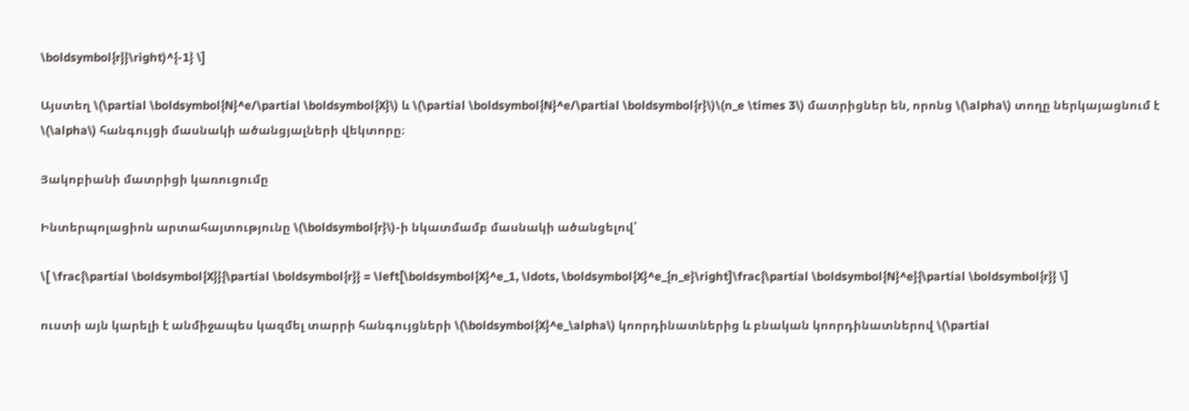\boldsymbol{r}}\right)^{-1} \]

Այստեղ \(\partial \boldsymbol{N}^e/\partial \boldsymbol{X}\) և \(\partial \boldsymbol{N}^e/\partial \boldsymbol{r}\)\(n_e \times 3\) մատրիցներ են, որոնց \(\alpha\) տողը ներկայացնում է \(\alpha\) հանգույցի մասնակի ածանցյալների վեկտորը։

Յակոբիանի մատրիցի կառուցումը

Ինտերպոլացիոն արտահայտությունը \(\boldsymbol{r}\)-ի նկատմամբ մասնակի ածանցելով՝

\[ \frac{\partial \boldsymbol{X}}{\partial \boldsymbol{r}} = \left[\boldsymbol{X}^e_1, \ldots, \boldsymbol{X}^e_{n_e}\right]\frac{\partial \boldsymbol{N}^e}{\partial \boldsymbol{r}} \]

ուստի այն կարելի է անմիջապես կազմել տարրի հանգույցների \(\boldsymbol{X}^e_\alpha\) կոորդինատներից և բնական կոորդինատներով \(\partial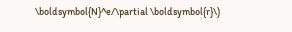\boldsymbol{N}^e/\partial \boldsymbol{r}\)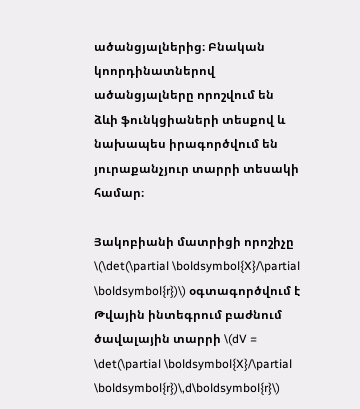ածանցյալներից։ Բնական կոորդինատներով ածանցյալները որոշվում են ձևի ֆունկցիաների տեսքով և նախապես իրագործվում են յուրաքանչյուր տարրի տեսակի համար։

Յակոբիանի մատրիցի որոշիչը \(\det(\partial \boldsymbol{X}/\partial \boldsymbol{r})\) օգտագործվում է Թվային ինտեգրում բաժնում ծավալային տարրի \(dV = \det(\partial \boldsymbol{X}/\partial \boldsymbol{r})\,d\boldsymbol{r}\)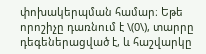փոխակերպման համար։ Եթե որոշիչը դառնում է \(0\), տարրը դեգեներացված է, և հաշվարկը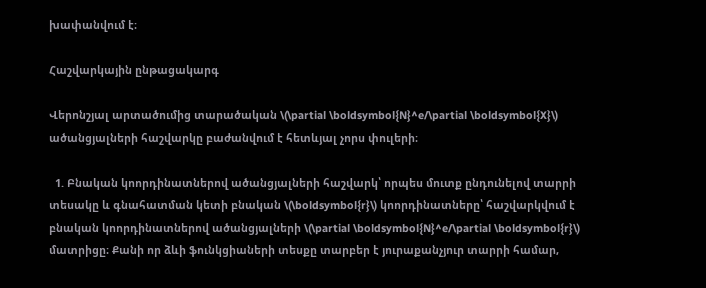խափանվում է։

Հաշվարկային ընթացակարգ

Վերոնշյալ արտածումից տարածական \(\partial \boldsymbol{N}^e/\partial \boldsymbol{X}\) ածանցյալների հաշվարկը բաժանվում է հետևյալ չորս փուլերի։

  1. Բնական կոորդինատներով ածանցյալների հաշվարկ՝ որպես մուտք ընդունելով տարրի տեսակը և գնահատման կետի բնական \(\boldsymbol{r}\) կոորդինատները՝ հաշվարկվում է բնական կոորդինատներով ածանցյալների \(\partial \boldsymbol{N}^e/\partial \boldsymbol{r}\) մատրիցը։ Քանի որ ձևի ֆունկցիաների տեսքը տարբեր է յուրաքանչյուր տարրի համար,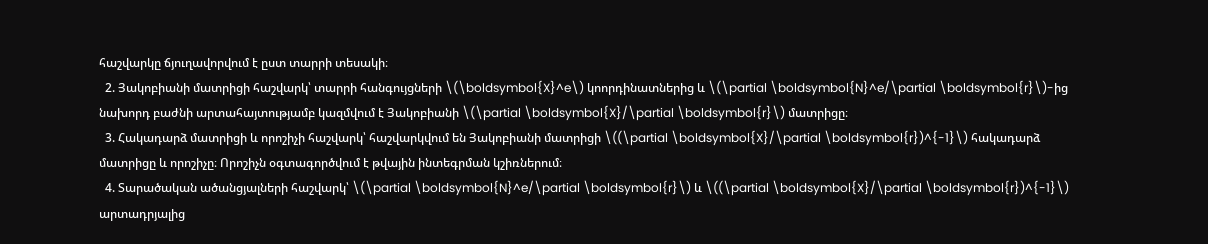հաշվարկը ճյուղավորվում է ըստ տարրի տեսակի։
  2. Յակոբիանի մատրիցի հաշվարկ՝ տարրի հանգույցների \(\boldsymbol{X}^e\) կոորդինատներից և \(\partial \boldsymbol{N}^e/\partial \boldsymbol{r}\)-ից նախորդ բաժնի արտահայտությամբ կազմվում է Յակոբիանի \(\partial \boldsymbol{X}/\partial \boldsymbol{r}\) մատրիցը։
  3. Հակադարձ մատրիցի և որոշիչի հաշվարկ՝ հաշվարկվում են Յակոբիանի մատրիցի \((\partial \boldsymbol{X}/\partial \boldsymbol{r})^{-1}\) հակադարձ մատրիցը և որոշիչը։ Որոշիչն օգտագործվում է թվային ինտեգրման կշիռներում։
  4. Տարածական ածանցյալների հաշվարկ՝ \(\partial \boldsymbol{N}^e/\partial \boldsymbol{r}\) և \((\partial \boldsymbol{X}/\partial \boldsymbol{r})^{-1}\) արտադրյալից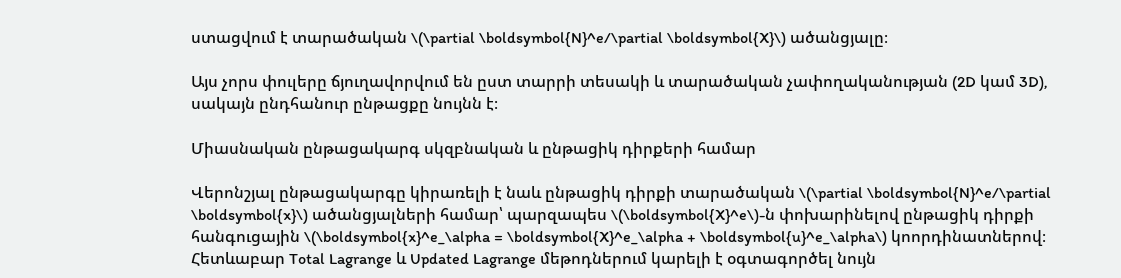ստացվում է տարածական \(\partial \boldsymbol{N}^e/\partial \boldsymbol{X}\) ածանցյալը։

Այս չորս փուլերը ճյուղավորվում են ըստ տարրի տեսակի և տարածական չափողականության (2D կամ 3D), սակայն ընդհանուր ընթացքը նույնն է։

Միասնական ընթացակարգ սկզբնական և ընթացիկ դիրքերի համար

Վերոնշյալ ընթացակարգը կիրառելի է նաև ընթացիկ դիրքի տարածական \(\partial \boldsymbol{N}^e/\partial \boldsymbol{x}\) ածանցյալների համար՝ պարզապես \(\boldsymbol{X}^e\)-ն փոխարինելով ընթացիկ դիրքի հանգուցային \(\boldsymbol{x}^e_\alpha = \boldsymbol{X}^e_\alpha + \boldsymbol{u}^e_\alpha\) կոորդինատներով։ Հետևաբար Total Lagrange և Updated Lagrange մեթոդներում կարելի է օգտագործել նույն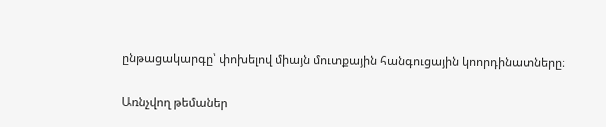ընթացակարգը՝ փոխելով միայն մուտքային հանգուցային կոորդինատները։

Առնչվող թեմաներ